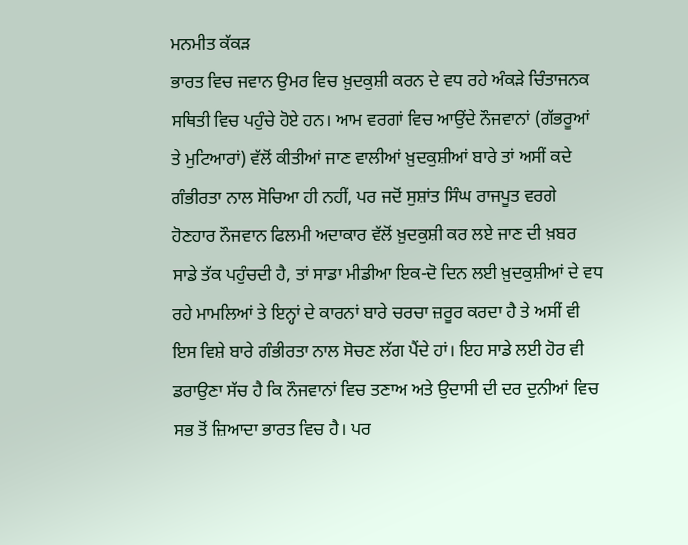ਮਨਮੀਤ ਕੱਕੜ
ਭਾਰਤ ਵਿਚ ਜਵਾਨ ਉਮਰ ਵਿਚ ਖ਼ੁਦਕੁਸ਼ੀ ਕਰਨ ਦੇ ਵਧ ਰਹੇ ਅੰਕੜੇ ਚਿੰਤਾਜਨਕ ਸਥਿਤੀ ਵਿਚ ਪਹੁੰਚੇ ਹੋਏ ਹਨ। ਆਮ ਵਰਗਾਂ ਵਿਚ ਆਉਂਦੇ ਨੌਜਵਾਨਾਂ (ਗੱਭਰੂਆਂ ਤੇ ਮੁਟਿਆਰਾਂ) ਵੱਲੋਂ ਕੀਤੀਆਂ ਜਾਣ ਵਾਲੀਆਂ ਖ਼ੁਦਕੁਸ਼ੀਆਂ ਬਾਰੇ ਤਾਂ ਅਸੀਂ ਕਦੇ ਗੰਭੀਰਤਾ ਨਾਲ ਸੋਚਿਆ ਹੀ ਨਹੀਂ, ਪਰ ਜਦੋਂ ਸੁਸ਼ਾਂਤ ਸਿੰਘ ਰਾਜਪੂਤ ਵਰਗੇ ਹੋਣਹਾਰ ਨੌਜਵਾਨ ਫਿਲਮੀ ਅਦਾਕਾਰ ਵੱਲੋਂ ਖ਼ੁਦਕੁਸ਼ੀ ਕਰ ਲਏ ਜਾਣ ਦੀ ਖ਼ਬਰ ਸਾਡੇ ਤੱਕ ਪਹੁੰਚਦੀ ਹੈ, ਤਾਂ ਸਾਡਾ ਮੀਡੀਆ ਇਕ-ਦੋ ਦਿਨ ਲਈ ਖ਼ੁਦਕੁਸ਼ੀਆਂ ਦੇ ਵਧ ਰਹੇ ਮਾਮਲਿਆਂ ਤੇ ਇਨ੍ਹਾਂ ਦੇ ਕਾਰਨਾਂ ਬਾਰੇ ਚਰਚਾ ਜ਼ਰੂਰ ਕਰਦਾ ਹੈ ਤੇ ਅਸੀਂ ਵੀ ਇਸ ਵਿਸ਼ੇ ਬਾਰੇ ਗੰਭੀਰਤਾ ਨਾਲ ਸੋਚਣ ਲੱਗ ਪੈਂਦੇ ਹਾਂ। ਇਹ ਸਾਡੇ ਲਈ ਹੋਰ ਵੀ ਡਰਾਉਣਾ ਸੱਚ ਹੈ ਕਿ ਨੌਜਵਾਨਾਂ ਵਿਚ ਤਣਾਅ ਅਤੇ ਉਦਾਸੀ ਦੀ ਦਰ ਦੁਨੀਆਂ ਵਿਚ ਸਭ ਤੋਂ ਜ਼ਿਆਦਾ ਭਾਰਤ ਵਿਚ ਹੈ। ਪਰ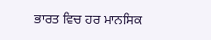ਭਾਰਤ ਵਿਚ ਹਰ ਮਾਨਸਿਕ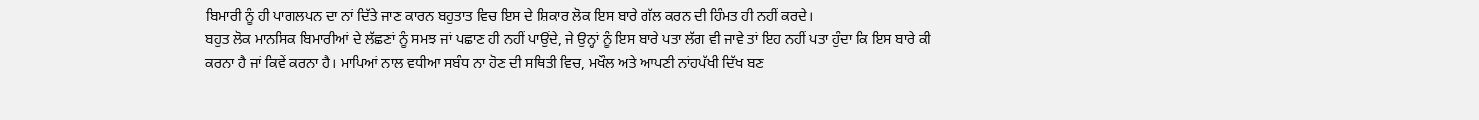ਬਿਮਾਰੀ ਨੂੰ ਹੀ ਪਾਗਲਪਨ ਦਾ ਨਾਂ ਦਿੱਤੇ ਜਾਣ ਕਾਰਨ ਬਹੁਤਾਤ ਵਿਚ ਇਸ ਦੇ ਸ਼ਿਕਾਰ ਲੋਕ ਇਸ ਬਾਰੇ ਗੱਲ ਕਰਨ ਦੀ ਹਿੰਮਤ ਹੀ ਨਹੀਂ ਕਰਦੇ।
ਬਹੁਤ ਲੋਕ ਮਾਨਸਿਕ ਬਿਮਾਰੀਆਂ ਦੇ ਲੱਛਣਾਂ ਨੂੰ ਸਮਝ ਜਾਂ ਪਛਾਣ ਹੀ ਨਹੀਂ ਪਾਉਂਦੇ, ਜੇ ਉਨ੍ਹਾਂ ਨੂੰ ਇਸ ਬਾਰੇ ਪਤਾ ਲੱਗ ਵੀ ਜਾਵੇ ਤਾਂ ਇਹ ਨਹੀਂ ਪਤਾ ਹੁੰਦਾ ਕਿ ਇਸ ਬਾਰੇ ਕੀ ਕਰਨਾ ਹੈ ਜਾਂ ਕਿਵੇਂ ਕਰਨਾ ਹੈ। ਮਾਪਿਆਂ ਨਾਲ ਵਧੀਆ ਸਬੰਧ ਨਾ ਹੋਣ ਦੀ ਸਥਿਤੀ ਵਿਚ, ਮਖੌਲ ਅਤੇ ਆਪਣੀ ਨਾਂਹਪੱਖੀ ਦਿੱਖ ਬਣ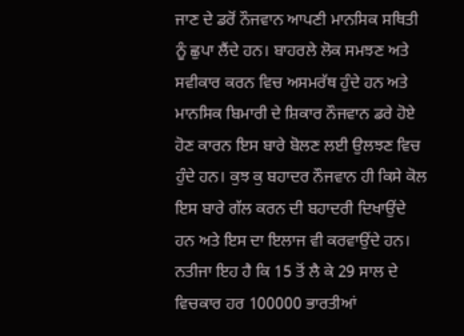ਜਾਣ ਦੇ ਡਰੋਂ ਨੌਜਵਾਨ ਆਪਣੀ ਮਾਨਸਿਕ ਸਥਿਤੀ ਨੂੰ ਛੁਪਾ ਲੈਂਦੇ ਹਨ। ਬਾਹਰਲੇ ਲੋਕ ਸਮਝਣ ਅਤੇ ਸਵੀਕਾਰ ਕਰਨ ਵਿਚ ਅਸਮਰੱਥ ਹੁੰਦੇ ਹਨ ਅਤੇ ਮਾਨਸਿਕ ਬਿਮਾਰੀ ਦੇ ਸ਼ਿਕਾਰ ਨੌਜਵਾਨ ਡਰੇ ਹੋਏ ਹੋਣ ਕਾਰਨ ਇਸ ਬਾਰੇ ਬੋਲਣ ਲਈ ਉਲਝਣ ਵਿਚ ਹੁੰਦੇ ਹਨ। ਕੁਝ ਕੁ ਬਹਾਦਰ ਨੌਜਵਾਨ ਹੀ ਕਿਸੇ ਕੋਲ ਇਸ ਬਾਰੇ ਗੱਲ ਕਰਨ ਦੀ ਬਹਾਦਰੀ ਦਿਖਾਉਂਦੇ ਹਨ ਅਤੇ ਇਸ ਦਾ ਇਲਾਜ ਵੀ ਕਰਵਾਉਂਦੇ ਹਨ। ਨਤੀਜਾ ਇਹ ਹੈ ਕਿ 15 ਤੋਂ ਲੈ ਕੇ 29 ਸਾਲ ਦੇ ਵਿਚਕਾਰ ਹਰ 100000 ਭਾਰਤੀਆਂ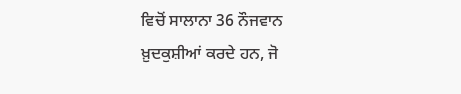ਵਿਚੋਂ ਸਾਲਾਨਾ 36 ਨੌਜਵਾਨ ਖ਼ੁਦਕੁਸ਼ੀਆਂ ਕਰਦੇ ਹਨ, ਜੋ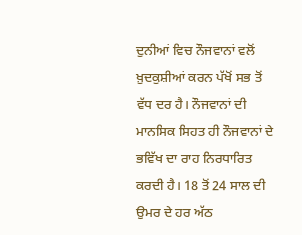ਦੁਨੀਆਂ ਵਿਚ ਨੌਜਵਾਨਾਂ ਵਲੋਂ ਖ਼ੁਦਕੁਸ਼ੀਆਂ ਕਰਨ ਪੱਖੋਂ ਸਭ ਤੋਂ ਵੱਧ ਦਰ ਹੈ। ਨੌਜਵਾਨਾਂ ਦੀ ਮਾਨਸਿਕ ਸਿਹਤ ਹੀ ਨੌਜਵਾਨਾਂ ਦੇ ਭਵਿੱਖ ਦਾ ਰਾਹ ਨਿਰਧਾਰਿਤ ਕਰਦੀ ਹੈ। 18 ਤੋਂ 24 ਸਾਲ ਦੀ ਉਮਰ ਦੇ ਹਰ ਅੱਠ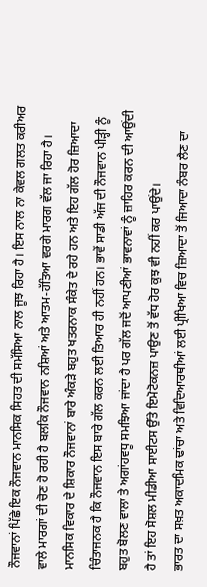ਨੌਜਵਾਨਾਂ ਪਿੱਛੇ ਇਕ ਨੌਜਵਾਨ ਮਾਨਸਿਕ ਸਿਹਤ ਦੀ ਸਮੱਸਿਆ ਨਾਲ ਜੂਝ ਰਿਹਾ ਹੈ। ਇਸ ਨਾਲ ਨਾ ਕੇਵਲ ਗਲਤ ਕਰੀਅਰ ਵਾਲੇ ਮਾਰਗਾਂ ਦੀ ਚੋਣ ਹੋ ਰਹੀ ਹੈ ਬਲਕਿ ਨੌਜਵਾਨ ਨਸ਼ਿਆਂ ਅਤੇ ਆਤਮ-ਹੱਤਿਆ ਵਰਗੇ ਮਾਰਗ ਵੱਲ ਜਾ ਰਿਹਾ ਹੈ।
ਮਾਨਸਿਕ ਵਿਕਾਰ ਦੇ ਸ਼ਿਕਾਰ ਨੌਜਵਾਨਾਂ ਬਾਰੇ ਅੰਕੜੇ ਬਹੁਤ ਖਤਰਨਾਕ ਸੰਕੇਤ ਦੇ ਰਹੇ ਹਨ ਅਤੇ ਇਹ ਗੱਲ ਹੋਰ ਜ਼ਿਆਦਾ ਚਿੰਤਾਜਨਕ ਹੈ ਕਿ ਨੌਜਵਾਨ ਇਸ ਬਾਰੇ ਗੱਲ ਕਰਨ ਲਈ ਤਿਆਰ ਹੀ ਨਹੀਂ ਹਨ। ਭਾਵੇਂ ਸਾਡੀ ਅੱਜ ਦੀ ਨੌਜਵਾਨ ਪੀੜ੍ਹੀ ਨੂੰ ਬਹੁਤ ਬੋਲਣ ਵਾਲਾ ਤੇ ਅਗਾਂਹਵਧੂ ਸਮਝਿਆ ਜਾਂਦਾ ਹੈ ਪਰ ਗੱਲ ਜਦੋਂ ਆਪਣੀਆਂ ਭਾਵਨਾਵਾਂ ਨੂੰ ਜ਼ਾਹਿਰ ਕਰਨ ਦੀ ਆਉਂਦੀ ਹੈ ਤਾਂ ਇਹ ਸੋਸ਼ਲ ਮੀਡੀਆ ਸਾਈਟਸ ਉੱਤੇ ਇਮੋਟੋਕਨਜ਼ ਪਾਉਣ ਤੋਂ ਵੱਧ ਹੋਰ ਕੁਝ ਵੀ ਨਹੀਂ ਕਰ ਪਾਉਂਦੇ।
ਭਾਰਤ ਦਾ ਸਖ਼ਤ ਅਕਾਦਮਿਕ ਢਾਂਚਾ ਅਤੇ ਵਿਦਿਆਰਥੀਆਂ ਲਈ ਪ੍ਰੀਖਿਆ ਵਿਚ ਜ਼ਿਆਦਾ ਤੋਂ ਜਿਆਦਾ ਨੰਬਰ ਲੈਣ ਦਾ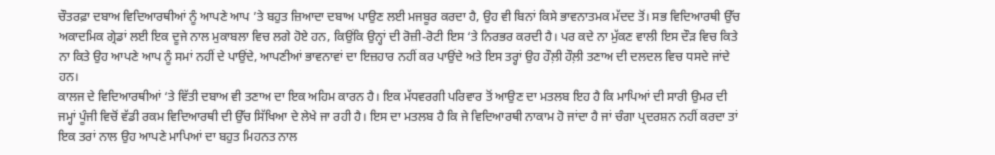ਚੌਤਰਫ਼ਾ ਦਬਾਅ ਵਿਦਿਆਰਥੀਆਂ ਨੂੰ ਆਪਣੇ ਆਪ ’ਤੇ ਬਹੁਤ ਜ਼ਿਆਦਾ ਦਬਾਅ ਪਾਉਣ ਲਈ ਮਜਬੂਰ ਕਰਦਾ ਹੈ, ਉਹ ਵੀ ਬਿਨਾਂ ਕਿਸੇ ਭਾਵਨਾਤਮਕ ਮੱਦਦ ਤੋਂ। ਸਭ ਵਿਦਿਆਰਥੀ ਉੱਚ ਅਕਾਦਮਿਕ ਗ੍ਰੇਡਾਂ ਲਈ ਇਕ ਦੂਜੇ ਨਾਲ ਮੁਕਾਬਲਾ ਵਿਚ ਲਗੇ ਹੋਏ ਹਨ, ਕਿਉਂਕਿ ਉਨ੍ਹਾਂ ਦੀ ਰੋਜ਼ੀ-ਰੋਟੀ ਇਸ ‘ਤੇ ਨਿਰਭਰ ਕਰਦੀ ਹੈ। ਪਰ ਕਦੇ ਨਾ ਮੁੱਕਣ ਵਾਲੀ ਇਸ ਦੌੜ ਵਿਚ ਕਿਤੇ ਨਾ ਕਿਤੇ ਉਹ ਆਪਣੇ ਆਪ ਨੂੰ ਸਮਾਂ ਨਹੀਂ ਦੇ ਪਾਉਂਦੇ, ਆਪਣੀਆਂ ਭਾਵਨਾਵਾਂ ਦਾ ਇਜ਼ਹਾਰ ਨਹੀਂ ਕਰ ਪਾਉਂਦੇ ਅਤੇ ਇਸ ਤਰ੍ਹਾਂ ਉਹ ਹੌਲ਼ੀ ਹੌਲ਼ੀ ਤਣਾਅ ਦੀ ਦਲਦਲ ਵਿਚ ਧਸਦੇ ਜਾਂਦੇ ਹਨ।
ਕਾਲਜ ਦੇ ਵਿਦਿਆਰਥੀਆਂ ‘ਤੇ ਵਿੱਤੀ ਦਬਾਅ ਵੀ ਤਣਾਅ ਦਾ ਇਕ ਅਹਿਮ ਕਾਰਨ ਹੈ। ਇਕ ਮੱਧਵਰਗੀ ਪਰਿਵਾਰ ਤੋਂ ਆਉਣ ਦਾ ਮਤਲਬ ਇਹ ਹੈ ਕਿ ਮਾਪਿਆਂ ਦੀ ਸਾਰੀ ਉਮਰ ਦੀ ਜਮ੍ਹਾਂ ਪੂੰਜੀ ਵਿਚੋਂ ਵੱਡੀ ਰਕਮ ਵਿਦਿਆਰਥੀ ਦੀ ਉੱਚ ਸਿੱਖਿਆ ਦੇ ਲੇਖੇ ਜਾ ਰਹੀ ਹੈ। ਇਸ ਦਾ ਮਤਲਬ ਹੈ ਕਿ ਜੇ ਵਿਦਿਆਰਥੀ ਨਾਕਾਮ ਹੋ ਜਾਂਦਾ ਹੈ ਜਾਂ ਚੰਗਾ ਪ੍ਰਦਰਸ਼ਨ ਨਹੀਂ ਕਰਦਾ ਤਾਂ ਇਕ ਤਰਾਂ ਨਾਲ ਉਹ ਆਪਣੇ ਮਾਪਿਆਂ ਦਾ ਬਹੁਤ ਮਿਹਨਤ ਨਾਲ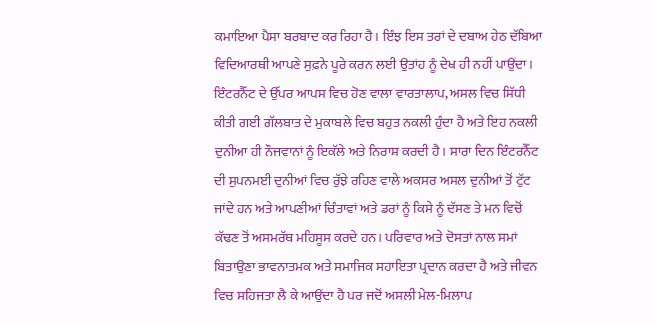ਕਮਾਇਆ ਪੈਸਾ ਬਰਬਾਦ ਕਰ ਰਿਹਾ ਹੈ। ਇੰਝ ਇਸ ਤਰਾਂ ਦੇ ਦਬਾਅ ਹੇਠ ਦੱਬਿਆ ਵਿਦਿਆਰਥੀ ਆਪਣੇ ਸੁਫ਼ਨੇ ਪੂਰੇ ਕਰਨ ਲਈ ਉਤਾਂਹ ਨੂੰ ਦੇਖ ਹੀ ਨਹੀਂ ਪਾਉਂਦਾ।
ਇੰਟਰਨੈੱਟ ਦੇ ਉੱਪਰ ਆਪਸ ਵਿਚ ਹੋਣ ਵਾਲਾ ਵਾਰਤਾਲਾਪ, ਅਸਲ ਵਿਚ ਸਿੱਧੀ ਕੀਤੀ ਗਈ ਗੱਲਬਾਤ ਦੇ ਮੁਕਾਬਲੇ ਵਿਚ ਬਹੁਤ ਨਕਲੀ ਹੁੰਦਾ ਹੈ ਅਤੇ ਇਹ ਨਕਲੀ ਦੁਨੀਆ ਹੀ ਨੌਜਵਾਨਾਂ ਨੂੰ ਇਕੱਲੇ ਅਤੇ ਨਿਰਾਸ਼ ਕਰਦੀ ਹੈ। ਸਾਰਾ ਦਿਨ ਇੰਟਰਨੈੱਟ ਦੀ ਸੁਪਨਮਈ ਦੁਨੀਆਂ ਵਿਚ ਰੁੱਝੇ ਰਹਿਣ ਵਾਲੇ ਅਕਸਰ ਅਸਲ ਦੁਨੀਆਂ ਤੋਂ ਟੁੱਟ ਜਾਂਦੇ ਹਨ ਅਤੇ ਆਪਣੀਆਂ ਚਿੰਤਾਵਾਂ ਅਤੇ ਡਰਾਂ ਨੂੰ ਕਿਸੇ ਨੂੰ ਦੱਸਣ ਤੇ ਮਨ ਵਿਚੋਂ ਕੱਢਣ ਤੋਂ ਅਸਮਰੱਥ ਮਹਿਸੂਸ ਕਰਦੇ ਹਨ। ਪਰਿਵਾਰ ਅਤੇ ਦੋਸਤਾਂ ਨਾਲ ਸਮਾਂ ਬਿਤਾਉਣਾ ਭਾਵਨਾਤਮਕ ਅਤੇ ਸਮਾਜਿਕ ਸਹਾਇਤਾ ਪ੍ਰਦਾਨ ਕਰਦਾ ਹੈ ਅਤੇ ਜੀਵਨ ਵਿਚ ਸਹਿਜਤਾ ਲੈ ਕੇ ਆਉਂਦਾ ਹੈ ਪਰ ਜਦੋਂ ਅਸਲੀ ਮੇਲ-ਮਿਲਾਪ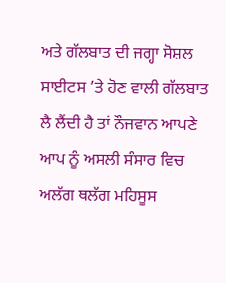ਅਤੇ ਗੱਲਬਾਤ ਦੀ ਜਗ੍ਹਾ ਸੋਸ਼ਲ ਸਾਈਟਸ ’ਤੇ ਹੋਣ ਵਾਲੀ ਗੱਲਬਾਤ ਲੈ ਲੈਂਦੀ ਹੈ ਤਾਂ ਨੌਜਵਾਨ ਆਪਣੇ ਆਪ ਨੂੰ ਅਸਲੀ ਸੰਸਾਰ ਵਿਚ ਅਲੱਗ ਥਲੱਗ ਮਹਿਸੂਸ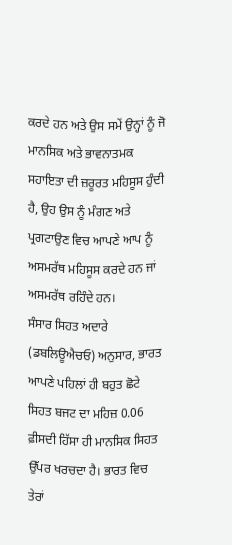ਕਰਦੇ ਹਨ ਅਤੇ ਉਸ ਸਮੇਂ ਉਨ੍ਹਾਂ ਨੂੰ ਜੋ ਮਾਨਸਿਕ ਅਤੇ ਭਾਵਨਾਤਮਕ ਸਹਾਇਤਾ ਦੀ ਜ਼ਰੂਰਤ ਮਹਿਸੂਸ ਹੁੰਦੀ ਹੈ, ਉਹ ਉਸ ਨੂੰ ਮੰਗਣ ਅਤੇ ਪ੍ਰਗਟਾਉਣ ਵਿਚ ਆਪਣੇ ਆਪ ਨੂੰ ਅਸਮਰੱਥ ਮਹਿਸੂਸ ਕਰਦੇ ਹਨ ਜਾਂ ਅਸਮਰੱਥ ਰਹਿੰਦੇ ਹਨ।
ਸੰਸਾਰ ਸਿਹਤ ਅਦਾਰੇ (ਡਬਲਿਊਐਚਓ) ਅਨੁਸਾਰ, ਭਾਰਤ ਆਪਣੇ ਪਹਿਲਾਂ ਹੀ ਬਹੁਤ ਛੋਟੇ ਸਿਹਤ ਬਜਟ ਦਾ ਮਹਿਜ਼ 0.06 ਫ਼ੀਸਦੀ ਹਿੱਸਾ ਹੀ ਮਾਨਸਿਕ ਸਿਹਤ ਉੱਪਰ ਖਰਚਦਾ ਹੈ। ਭਾਰਤ ਵਿਚ ਤੇਰਾਂ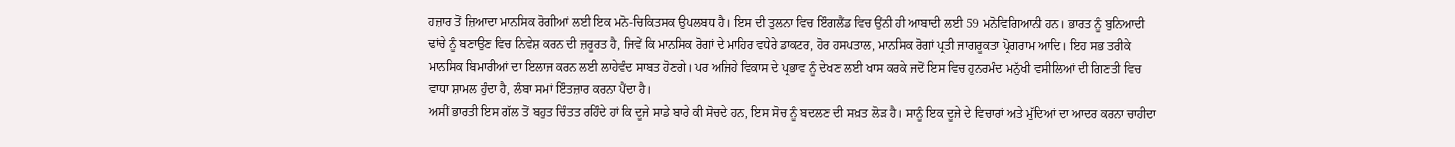ਹਜ਼ਾਰ ਤੋਂ ਜ਼ਿਆਦਾ ਮਾਨਸਿਕ ਰੋਗੀਆਂ ਲਈ ਇਕ ਮਨੋ-ਚਿਕਿਤਸਕ ਉਪਲਬਧ ਹੈ। ਇਸ ਦੀ ਤੁਲਨਾ ਵਿਚ ਇੰਗਲੈਂਡ ਵਿਚ ਉਂਨੀ ਹੀ ਆਬਾਦੀ ਲਈ 59 ਮਨੋਵਿਗਿਆਨੀ ਹਨ। ਭਾਰਤ ਨੂੰ ਬੁਨਿਆਦੀ ਢਾਂਚੇ ਨੂੰ ਬਣਾਉਣ ਵਿਚ ਨਿਵੇਸ਼ ਕਰਨ ਦੀ ਜ਼ਰੂਰਤ ਹੈ, ਜਿਵੇਂ ਕਿ ਮਾਨਸਿਕ ਰੋਗਾਂ ਦੇ ਮਾਹਿਰ ਵਧੇਰੇ ਡਾਕਟਰ, ਹੋਰ ਹਸਪਤਾਲ, ਮਾਨਸਿਕ ਰੋਗਾਂ ਪ੍ਰਤੀ ਜਾਗਰੂਕਤਾ ਪ੍ਰੋਗਰਾਮ ਆਦਿ। ਇਹ ਸਭ ਤਰੀਕੇ ਮਾਨਸਿਕ ਬਿਮਾਰੀਆਂ ਦਾ ਇਲਾਜ ਕਰਨ ਲਈ ਲਾਹੇਵੰਦ ਸਾਬਤ ਹੋਣਗੇ। ਪਰ ਅਜਿਹੇ ਵਿਕਾਸ ਦੇ ਪ੍ਰਭਾਵ ਨੂੰ ਦੇਖਣ ਲਈ ਖਾਸ ਕਰਕੇ ਜਦੋਂ ਇਸ ਵਿਚ ਹੁਨਰਮੰਦ ਮਨੁੱਖੀ ਵਸੀਲਿਆਂ ਦੀ ਗਿਣਤੀ ਵਿਚ ਵਾਧਾ ਸ਼ਾਮਲ ਹੁੰਦਾ ਹੈ, ਲੰਬਾ ਸਮਾਂ ਇੰਤਜ਼ਾਰ ਕਰਨਾ ਪੈਂਦਾ ਹੈ।
ਅਸੀਂ ਭਾਰਤੀ ਇਸ ਗੱਲ ਤੋਂ ਬਹੁਤ ਚਿੰਤਤ ਰਹਿੰਦੇ ਹਾਂ ਕਿ ਦੂਜੇ ਸਾਡੇ ਬਾਰੇ ਕੀ ਸੋਚਦੇ ਹਨ, ਇਸ ਸੋਚ ਨੂੰ ਬਦਲਣ ਦੀ ਸਖ਼ਤ ਲੋੜ ਹੈ। ਸਾਨੂੰ ਇਕ ਦੂਜੇ ਦੇ ਵਿਚਾਰਾਂ ਅਤੇ ਮੁੱਦਿਆਂ ਦਾ ਆਦਰ ਕਰਨਾ ਚਾਹੀਦਾ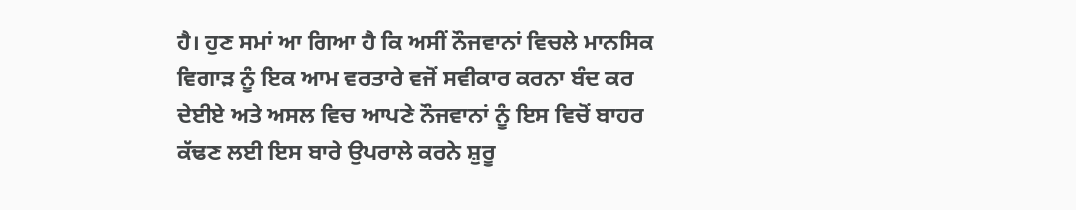ਹੈ। ਹੁਣ ਸਮਾਂ ਆ ਗਿਆ ਹੈ ਕਿ ਅਸੀਂ ਨੌਜਵਾਨਾਂ ਵਿਚਲੇ ਮਾਨਸਿਕ ਵਿਗਾੜ ਨੂੰ ਇਕ ਆਮ ਵਰਤਾਰੇ ਵਜੋਂ ਸਵੀਕਾਰ ਕਰਨਾ ਬੰਦ ਕਰ ਦੇਈਏ ਅਤੇ ਅਸਲ ਵਿਚ ਆਪਣੇ ਨੌਜਵਾਨਾਂ ਨੂੰ ਇਸ ਵਿਚੋਂ ਬਾਹਰ ਕੱਢਣ ਲਈ ਇਸ ਬਾਰੇ ਉਪਰਾਲੇ ਕਰਨੇ ਸ਼ੁਰੂ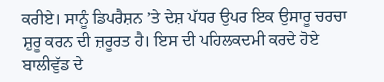ਕਰੀਏ। ਸਾਨੂੰ ਡਿਪਰੈਸ਼ਨ ’ਤੇ ਦੇਸ਼ ਪੱਧਰ ਉਪਰ ਇਕ ਉਸਾਰੂ ਚਰਚਾ ਸ਼ੁਰੂ ਕਰਨ ਦੀ ਜ਼ਰੂਰਤ ਹੈ। ਇਸ ਦੀ ਪਹਿਲਕਦਮੀ ਕਰਦੇ ਹੋਏ ਬਾਲੀਵੁੱਡ ਦੇ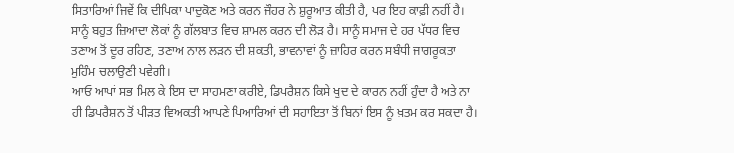ਸਿਤਾਰਿਆਂ ਜਿਵੇਂ ਕਿ ਦੀਪਿਕਾ ਪਾਦੁਕੋਣ ਅਤੇ ਕਰਨ ਜੌਹਰ ਨੇ ਸ਼ੁਰੂਆਤ ਕੀਤੀ ਹੈ, ਪਰ ਇਹ ਕਾਫ਼ੀ ਨਹੀਂ ਹੈ। ਸਾਨੂੰ ਬਹੁਤ ਜ਼ਿਆਦਾ ਲੋਕਾਂ ਨੂੰ ਗੱਲਬਾਤ ਵਿਚ ਸ਼ਾਮਲ ਕਰਨ ਦੀ ਲੋੜ ਹੈ। ਸਾਨੂੰ ਸਮਾਜ ਦੇ ਹਰ ਪੱਧਰ ਵਿਚ ਤਣਾਅ ਤੋਂ ਦੂਰ ਰਹਿਣ, ਤਣਾਅ ਨਾਲ ਲੜਨ ਦੀ ਸ਼ਕਤੀ, ਭਾਵਨਾਵਾਂ ਨੂੰ ਜ਼ਾਹਿਰ ਕਰਨ ਸਬੰਧੀ ਜਾਗਰੂਕਤਾ ਮੁਹਿੰਮ ਚਲਾਉਣੀ ਪਵੇਗੀ।
ਆਓ ਆਪਾਂ ਸਭ ਮਿਲ ਕੇ ਇਸ ਦਾ ਸਾਹਮਣਾ ਕਰੀਏ, ਡਿਪਰੈਸ਼ਨ ਕਿਸੇ ਖੁਦ ਦੇ ਕਾਰਨ ਨਹੀਂ ਹੁੰਦਾ ਹੈ ਅਤੇ ਨਾ ਹੀ ਡਿਪਰੈਸ਼ਨ ਤੋਂ ਪੀੜਤ ਵਿਅਕਤੀ ਆਪਣੇ ਪਿਆਰਿਆਂ ਦੀ ਸਹਾਇਤਾ ਤੋਂ ਬਿਨਾਂ ਇਸ ਨੂੰ ਖ਼ਤਮ ਕਰ ਸਕਦਾ ਹੈ।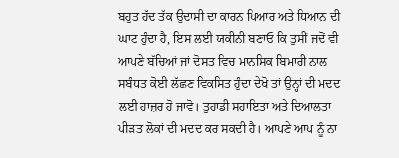ਬਹੁਤ ਹੱਦ ਤੱਕ ਉਦਾਸੀ ਦਾ ਕਾਰਨ ਪਿਆਰ ਅਤੇ ਧਿਆਨ ਦੀ ਘਾਟ ਹੁੰਦਾ ਹੈ, ਇਸ ਲਈ ਯਕੀਨੀ ਬਣਾਓ ਕਿ ਤੁਸੀਂ ਜਦੋਂ ਵੀ ਆਪਣੇ ਬੱਚਿਆਂ ਜਾਂ ਦੋਸਤ ਵਿਚ ਮਾਨਸਿਕ ਬਿਮਾਰੀ ਨਾਲ ਸਬੰਧਤ ਕੋਈ ਲੱਛਣ ਵਿਕਸਿਤ ਹੁੰਦਾ ਦੇਖੋ ਤਾਂ ਉਨ੍ਹਾਂ ਦੀ ਮਦਦ ਲਈ ਹਾਜ਼ਰ ਹੋ ਜਾਵੋ। ਤੁਹਾਡੀ ਸਹਾਇਤਾ ਅਤੇ ਦਿਆਲਤਾ ਪੀੜਤ ਲੋਕਾਂ ਦੀ ਮਦਦ ਕਰ ਸਕਦੀ ਹੈ। ਆਪਣੇ ਆਪ ਨੂੰ ਨਾ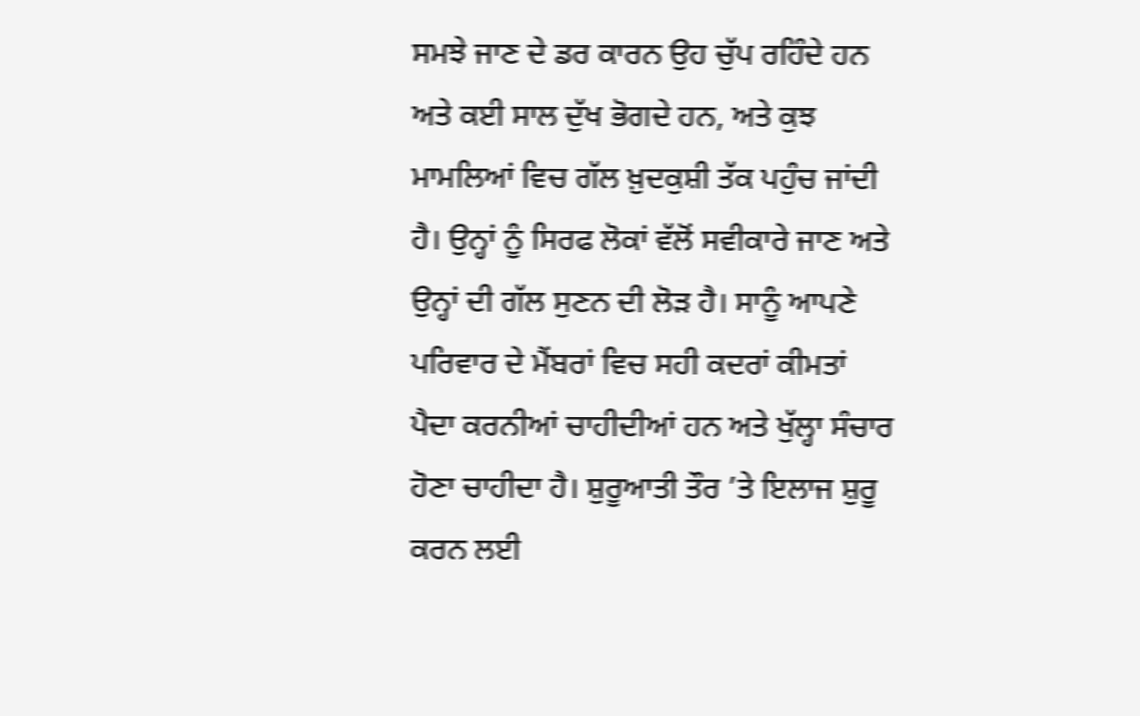ਸਮਝੇ ਜਾਣ ਦੇ ਡਰ ਕਾਰਨ ਉਹ ਚੁੱਪ ਰਹਿੰਦੇ ਹਨ ਅਤੇ ਕਈ ਸਾਲ ਦੁੱਖ ਭੋਗਦੇ ਹਨ, ਅਤੇ ਕੁਝ ਮਾਮਲਿਆਂ ਵਿਚ ਗੱਲ ਖ਼ੁਦਕੁਸ਼ੀ ਤੱਕ ਪਹੁੰਚ ਜਾਂਦੀ ਹੈ। ਉਨ੍ਹਾਂ ਨੂੰ ਸਿਰਫ ਲੋਕਾਂ ਵੱਲੋਂ ਸਵੀਕਾਰੇ ਜਾਣ ਅਤੇ ਉਨ੍ਹਾਂ ਦੀ ਗੱਲ ਸੁਣਨ ਦੀ ਲੋੜ ਹੈ। ਸਾਨੂੰ ਆਪਣੇ ਪਰਿਵਾਰ ਦੇ ਮੈਂਬਰਾਂ ਵਿਚ ਸਹੀ ਕਦਰਾਂ ਕੀਮਤਾਂ ਪੈਦਾ ਕਰਨੀਆਂ ਚਾਹੀਦੀਆਂ ਹਨ ਅਤੇ ਖੁੱਲ੍ਹਾ ਸੰਚਾਰ ਹੋਣਾ ਚਾਹੀਦਾ ਹੈ। ਸ਼ੁਰੂਆਤੀ ਤੌਰ ’ਤੇ ਇਲਾਜ ਸ਼ੁਰੂ ਕਰਨ ਲਈ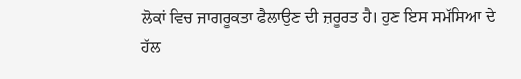ਲੋਕਾਂ ਵਿਚ ਜਾਗਰੂਕਤਾ ਫੈਲਾਉਣ ਦੀ ਜ਼ਰੂਰਤ ਹੈ। ਹੁਣ ਇਸ ਸਮੱਸਿਆ ਦੇ ਹੱਲ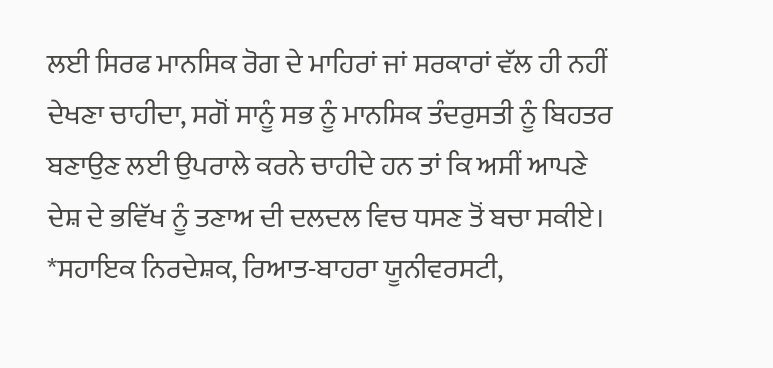ਲਈ ਸਿਰਫ ਮਾਨਸਿਕ ਰੋਗ ਦੇ ਮਾਹਿਰਾਂ ਜਾਂ ਸਰਕਾਰਾਂ ਵੱਲ ਹੀ ਨਹੀਂ ਦੇਖਣਾ ਚਾਹੀਦਾ, ਸਗੋਂ ਸਾਨੂੰ ਸਭ ਨੂੰ ਮਾਨਸਿਕ ਤੰਦਰੁਸਤੀ ਨੂੰ ਬਿਹਤਰ ਬਣਾਉਣ ਲਈ ਉਪਰਾਲੇ ਕਰਨੇ ਚਾਹੀਦੇ ਹਨ ਤਾਂ ਕਿ ਅਸੀਂ ਆਪਣੇ ਦੇਸ਼ ਦੇ ਭਵਿੱਖ ਨੂੰ ਤਣਾਅ ਦੀ ਦਲਦਲ ਵਿਚ ਧਸਣ ਤੋਂ ਬਚਾ ਸਕੀਏ।
*ਸਹਾਇਕ ਨਿਰਦੇਸ਼ਕ, ਰਿਆਤ-ਬਾਹਰਾ ਯੂਨੀਵਰਸਟੀ,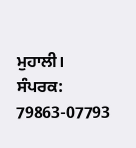ਮੁਹਾਲੀ।
ਸੰਪਰਕ: 79863-07793